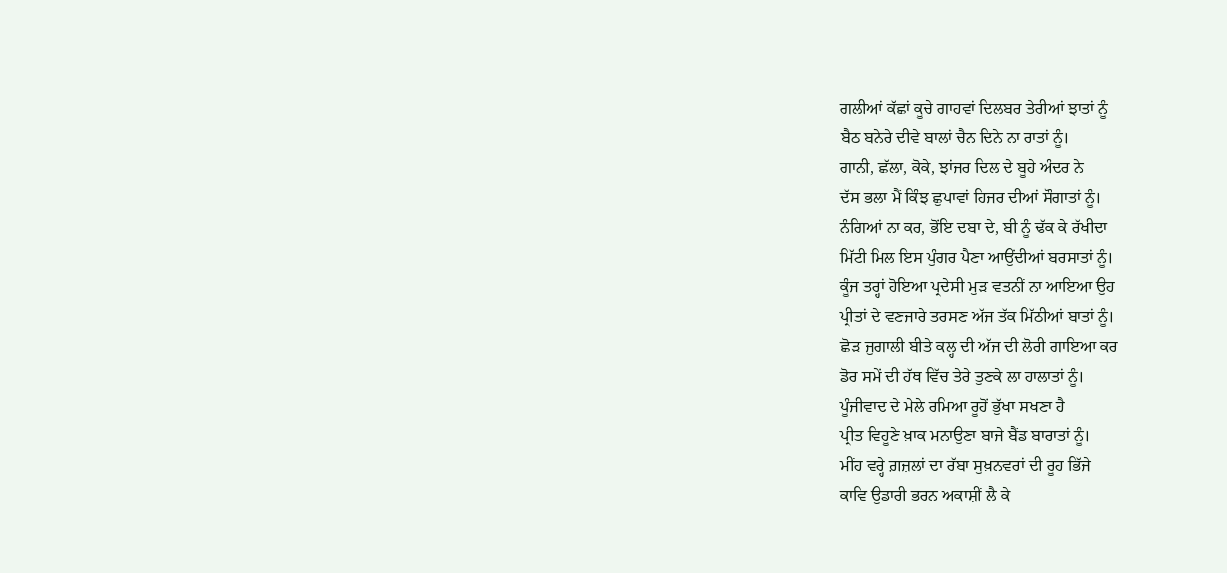ਗਲੀਆਂ ਕੱਛਾਂ ਕੂਚੇ ਗਾਹਵਾਂ ਦਿਲਬਰ ਤੇਰੀਆਂ ਝਾਤਾਂ ਨੂੰ
ਬੈਠ ਬਨੇਰੇ ਦੀਵੇ ਬਾਲਾਂ ਚੈਨ ਦਿਨੇ ਨਾ ਰਾਤਾਂ ਨੂੰ।
ਗਾਨੀ, ਛੱਲਾ, ਕੋਕੇ, ਝਾਂਜਰ ਦਿਲ ਦੇ ਬੂਹੇ ਅੰਦਰ ਨੇ
ਦੱਸ ਭਲਾ ਮੈਂ ਕਿੰਝ ਛੁਪਾਵਾਂ ਹਿਜਰ ਦੀਆਂ ਸੌਗਾਤਾਂ ਨੂੰ।
ਨੰਗਿਆਂ ਨਾ ਕਰ, ਭੋਂਇ ਦਬਾ ਦੇ, ਬੀ ਨੂੰ ਢੱਕ ਕੇ ਰੱਖੀਦਾ
ਮਿੱਟੀ ਮਿਲ ਇਸ ਪੁੰਗਰ ਪੈਣਾ ਆਉਂਦੀਆਂ ਬਰਸਾਤਾਂ ਨੂੰ।
ਕੂੰਜ ਤਰ੍ਹਾਂ ਹੋਇਆ ਪ੍ਰਦੇਸੀ ਮੁੜ ਵਤਨੀਂ ਨਾ ਆਇਆ ਉਹ
ਪ੍ਰੀਤਾਂ ਦੇ ਵਣਜਾਰੇ ਤਰਸਣ ਅੱਜ ਤੱਕ ਮਿੱਠੀਆਂ ਬਾਤਾਂ ਨੂੰ।
ਛੋੜ ਜੁਗਾਲੀ ਬੀਤੇ ਕਲ੍ਹ ਦੀ ਅੱਜ ਦੀ ਲੋਰੀ ਗਾਇਆ ਕਰ
ਡੋਰ ਸਮੇਂ ਦੀ ਹੱਥ ਵਿੱਚ ਤੇਰੇ ਤੁਣਕੇ ਲਾ ਹਾਲਾਤਾਂ ਨੂੰ।
ਪੂੰਜੀਵਾਦ ਦੇ ਮੇਲੇ ਰਮਿਆ ਰੂਹੋਂ ਭੁੱਖਾ ਸਖਣਾ ਹੈ
ਪ੍ਰੀਤ ਵਿਹੂਣੇ ਖ਼ਾਕ ਮਨਾਉਣਾ ਬਾਜੇ ਬੈਂਡ ਬਾਰਾਤਾਂ ਨੂੰ।
ਮੀਂਹ ਵਰ੍ਹੇ ਗ਼ਜ਼ਲਾਂ ਦਾ ਰੱਬਾ ਸੁਖ਼ਨਵਰਾਂ ਦੀ ਰੂਹ ਭਿੱਜੇ
ਕਾਵਿ ਉਡਾਰੀ ਭਰਨ ਅਕਾਸ਼ੀਂ ਲੈ ਕੇ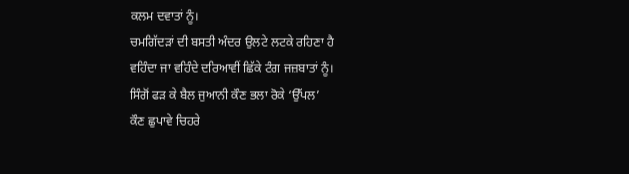ਕਲਮ ਦਵਾਤਾਂ ਨੂੰ।
ਚਮਗਿੱਦੜਾਂ ਦੀ ਬਸਤੀ ਅੰਦਰ ਉਲਟੇ ਲਟਕੇ ਰਹਿਣਾ ਹੈ
ਵਹਿੰਦਾ ਜਾ ਵਹਿੰਦੇ ਦਰਿਆਵੀਂ ਛਿੱਕੇ ਟੰਗ ਜਜ਼ਬਾਤਾਂ ਨੂੰ।
ਸਿੰਗੋਂ ਫੜ ਕੇ ਬੈਲ ਜੁਆਨੀ ਕੌਣ ਭਲਾ ਰੋਕੇ ‘ਉੱਪਲ’
ਕੌਣ ਛੁਪਾਵੇ ਚਿਹਰੇ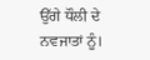ਉੱਗੇ ਧੌਲੀ ਦੇ ਨਵਜਾਤਾਂ ਨੂੰ।